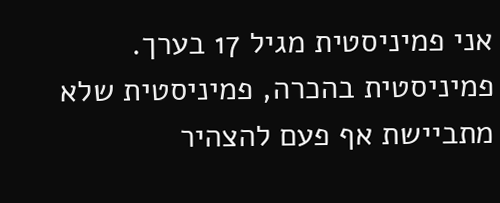אני פמיניסטית מגיל 17 בערך. פמיניסטית בהכרה, פמיניסטית שלא מתביישת אף פעם להצהיר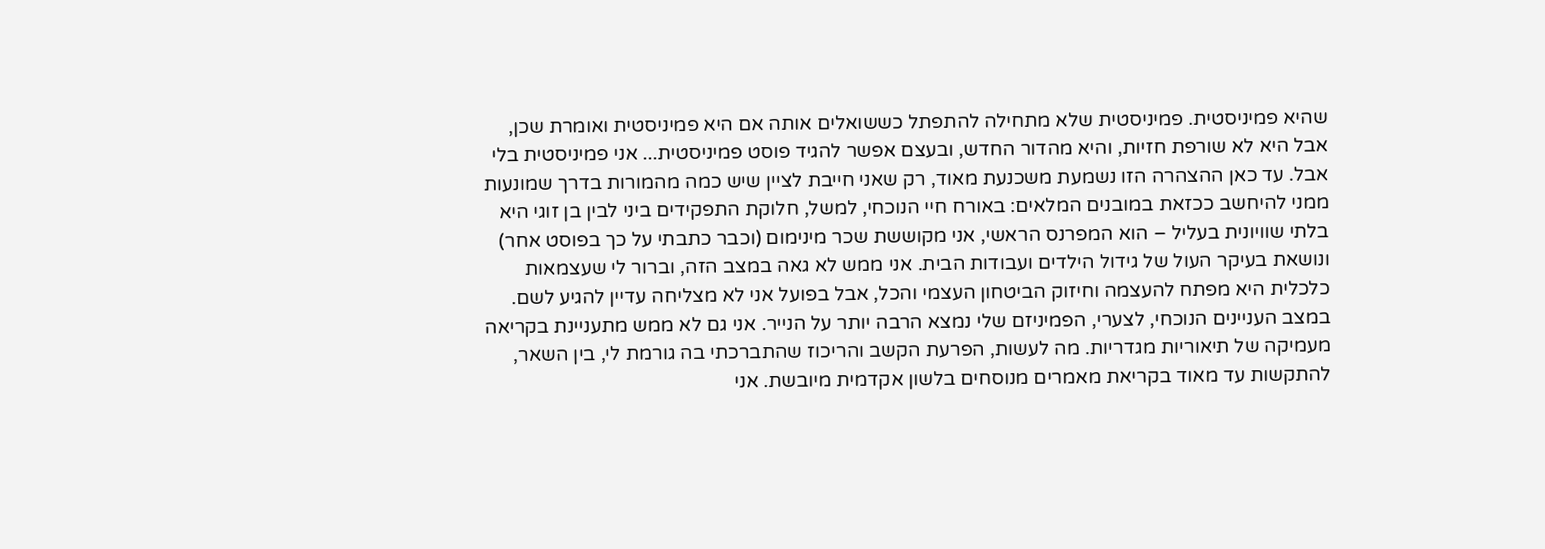שהיא פמיניסטית. פמיניסטית שלא מתחילה להתפתל כששואלים אותה אם היא פמיניסטית ואומרת שכן, אבל היא לא שורפת חזיות, והיא מהדור החדש, ובעצם אפשר להגיד פוסט פמיניסטית... אני פמיניסטית בלי אבל. עד כאן ההצהרה הזו נשמעת משכנעת מאוד, רק שאני חייבת לציין שיש כמה מהמורות בדרך שמונעות ממני להיחשב ככזאת במובנים המלאים: באורח חיי הנוכחי, למשל, חלוקת התפקידים ביני לבין בן זוגי היא בלתי שוויונית בעליל – הוא המפרנס הראשי, אני מקוששת שכר מינימום (וכבר כתבתי על כך בפוסט אחר) ונושאת בעיקר העול של גידול הילדים ועבודות הבית. אני ממש לא גאה במצב הזה, וברור לי שעצמאות כלכלית היא מפתח להעצמה וחיזוק הביטחון העצמי והכל, אבל בפועל אני לא מצליחה עדיין להגיע לשם. במצב העניינים הנוכחי, לצערי, הפמיניזם שלי נמצא הרבה יותר על הנייר. אני גם לא ממש מתעניינת בקריאה מעמיקה של תיאוריות מגדריות. מה לעשות, הפרעת הקשב והריכוז שהתברכתי בה גורמת לי, בין השאר, להתקשות עד מאוד בקריאת מאמרים מנוסחים בלשון אקדמית מיובשת. אני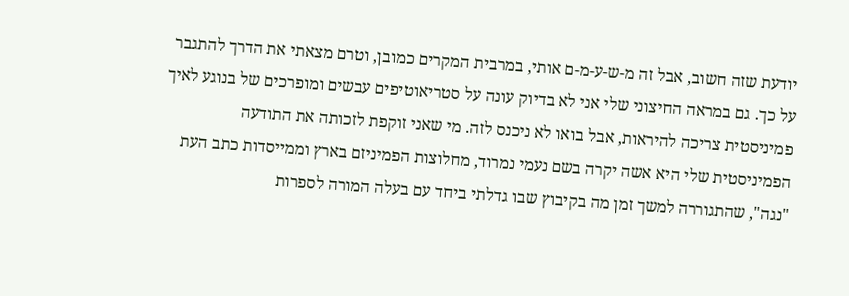יודעת שזה חשוב, אבל זה מ-ש-ע-מ-ם אותי, במרבית המקרים כמובן, וטרם מצאתי את הדרך להתגבר על כך. גם במראה החיצוני שלי אני לא בדיוק עונה על סטריאוטיפים עבשים ומופרכים של בנוגע לאיך פמיניסטית צריכה להיראות, אבל בואו לא ניכנס לזה. מי שאני זוקפת לזכותה את התודעה הפמיניסטית שלי היא אשה יקרה בשם נעמי נמרוד, מחלוצות הפמיניזם בארץ וממייסדות כתב העת "נגה", שהתגוררה למשך זמן מה בקיבוץ שבו גדלתי ביחד עם בעלה המורה לספרות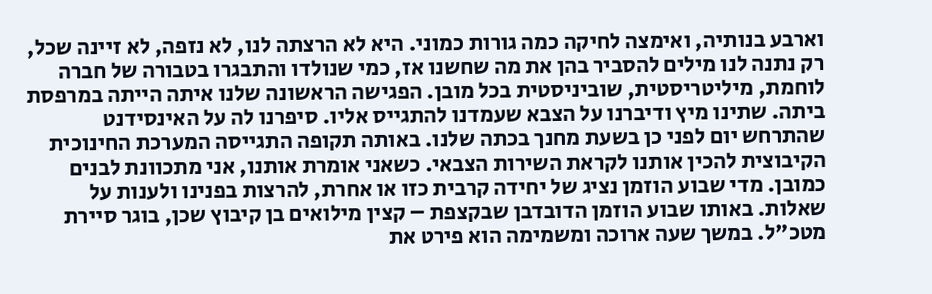וארבע בנותיה, ואימצה לחיקה כמה גורות כמוני. היא לא הרצתה לנו, לא נזפה, לא זיינה שכל, רק נתנה לנו מילים להסביר בהן את מה שחשנו אז, כמי שנולדו והתבגרו בטבורה של חברה לוחמת, מיליטריסטית, שוביניסטית בכל מובן. הפגישה הראשונה שלנו איתה הייתה במרפסת ביתה. שתינו מיץ ודיברנו על הצבא שעמדנו להתגייס אליו. סיפרנו לה על האינסידנט שהתרחש יום לפני כן בשעת מחנך בכתה שלנו. באותה תקופה התגייסה המערכת החינוכית הקיבוצית להכין אותנו לקראת השירות הצבאי. כשאני אומרת אותנו, אני מתכוונת לבנים כמובן. מדי שבוע הוזמן נציג של יחידה קרבית כזו או אחרת, להרצות בפנינו ולענות על שאלות. באותו שבוע הוזמן הדובדבן שבקצפת – קצין מילואים בן קיבוץ שכן, בוגר סיירת מטכ"ל. במשך שעה ארוכה ומשמימה הוא פירט את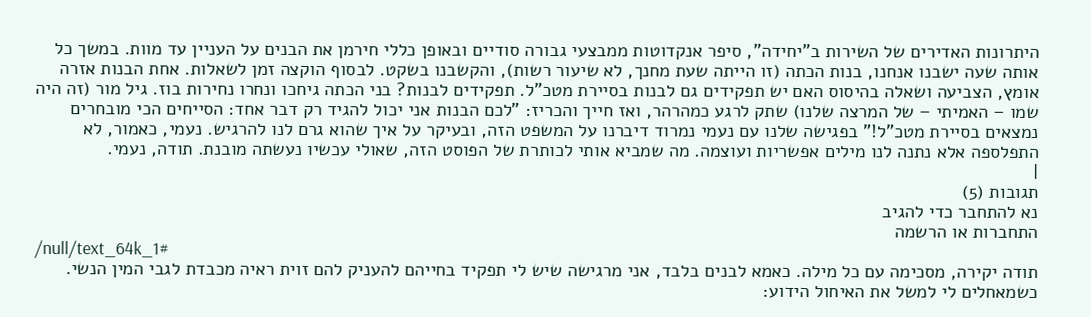היתרונות האדירים של השירות ב"יחידה", סיפר אנקדוטות ממבצעי גבורה סודיים ובאופן כללי חירמן את הבנים על העניין עד מוות. במשך כל אותה שעה ישבנו אנחנו, בנות הכתה (זו הייתה שעת מחנך, לא שיעור רשות), והקשבנו בשקט. לבסוף הוקצה זמן לשאלות. אחת הבנות אזרה אומץ, הצביעה ושאלה בהיסוס האם יש תפקידים גם לבנות בסיירת מטכ"ל. תפקידים לבנות? בני הכתה גיחכו ונחרו נחירות בוז. גיל מור (זה היה שמו – האמיתי – של המרצה שלנו) שתק לרגע כמהרהר, ואז חייך והכריז: "לכם הבנות אני יכול להגיד רק דבר אחד: הסייחים הכי מובחרים נמצאים בסיירת מטכ"ל!" בפגישה שלנו עם נעמי נמרוד דיברנו על המשפט הזה, ובעיקר על איך שהוא גרם לנו להרגיש. נעמי, כאמור, לא התפלספה אלא נתנה לנו מילים אפשריות ועוצמה. מה שמביא אותי לכותרת של הפוסט הזה, שאולי עכשיו נעשתה מובנת. תודה, נעמי.
|
תגובות (5)
נא להתחבר כדי להגיב
התחברות או הרשמה
/null/text_64k_1#
תודה יקירה, מסכימה עם כל מילה. כאמא לבנים בלבד, אני מרגישה שיש לי תפקיד בחייהם להעניק להם זוית ראיה מכבדת לגבי המין הנשי. כשמאחלים לי למשל את האיחול הידוע: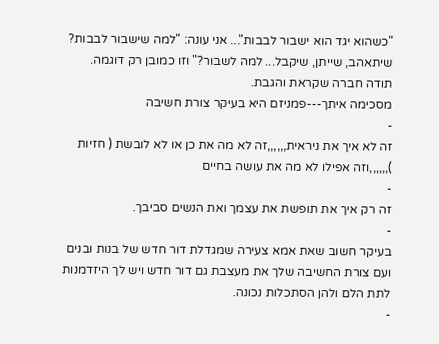"כשהוא יגד הוא ישבור לבבות"... אני עונה: "למה שישבור לבבות? שיתאהב, שייתן, שיקבל... למה לשבור?" וזו כמובן רק דוגמה.
תודה חברה שקראת והגבת.
מסכימה איתך---פמניזם היא בעיקר צורת חשיבה
-
זה לא איך את ניראית,,,,,,זה לא מה את כן או לא לובשת ( חזיות ),,,,,,וזה אפילו לא מה את עושה בחיים
-
זה רק איך את תופשת את עצמך ואת הנשים סביבך.
-
בעיקר חשוב שאת אמא צעירה שמגדלת דור חדש של בנות ובנים ועם צורת החשיבה שלך את מעצבת גם דור חדש ויש לך היזדמנות לתת הלם ולהן הסתכלות נכונה.
-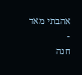אהבתי מאד
-
חנה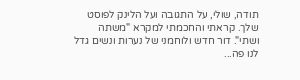תודה, שולי, על התגובה ועל הלינק לפוסט שלך. קראתי והחכמתי למקרא "משתה ושתי". דור חדש ולוחמני של נערות ונשים גדל לנו פה...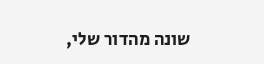שונה מהדור שלי,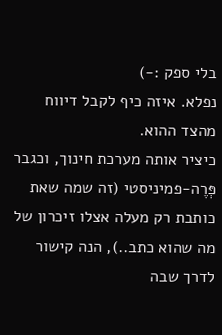בלי ספק :-)
נפלא. איזה כיף לקבל דיווח מהצד ההוא.
כיציר אותה מערכת חינוך, וכגבר פְּרֶה-פמיניסטי (זה שמה שאת כותבת רק מעלה אצלו זיכרון של מה שהוא כתב..), הנה קישור לדרך שבה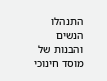התנהלו הנשים והבנות של מוסד חינוכי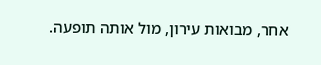אחר, מבואות עירון, מול אותה תופעה.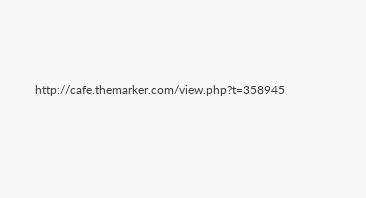http://cafe.themarker.com/view.php?t=358945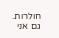חולרות.
גם אני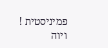פמיניסטית !
ויוה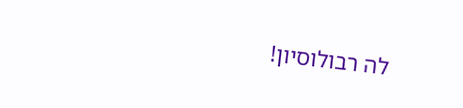לה רבולוסיון!